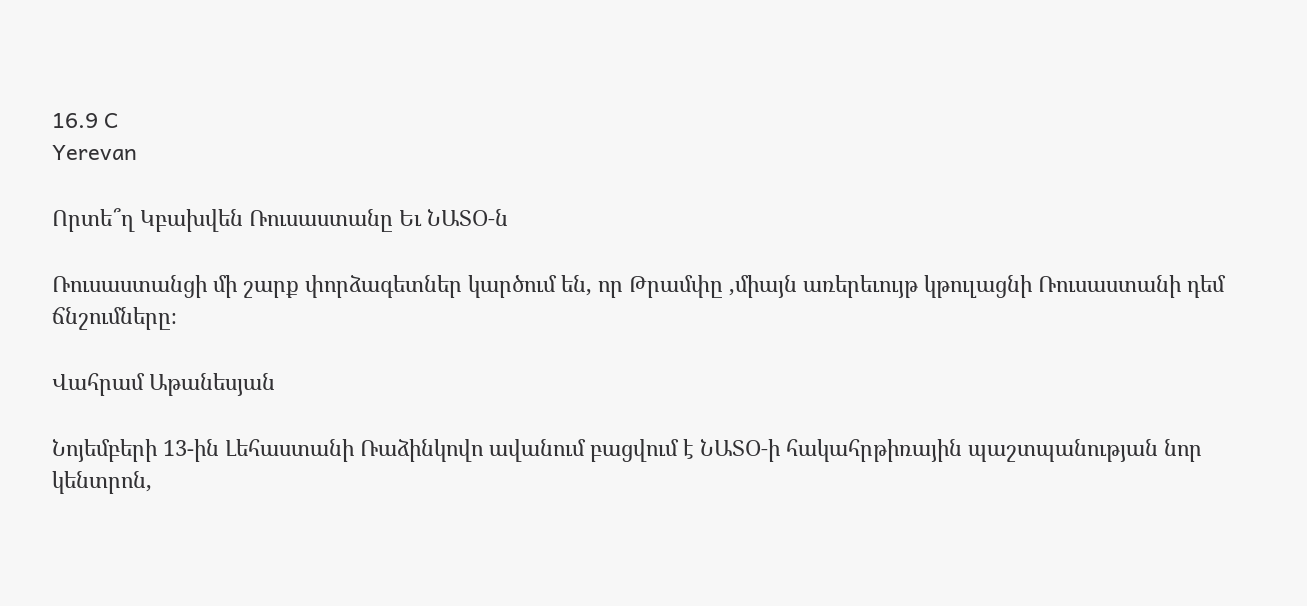16.9 C
Yerevan

Որտե՞ղ Կբախվեն Ռուսաստանը Եւ ՆԱՏՕ‑ն

Ռուսաստանցի մի շարք փորձագետներ կարծում են, որ Թրամփը ‚միայն առերեւույթ կթուլացնի Ռուսաստանի դեմ ճնշումները։

Վահրամ Աթանեսյան

Նոյեմբերի 13-ին Լեհաստանի Ռաձինկովո ավանում բացվում է ՆԱՏՕ‑ի հակահրթիռային պաշտպանության նոր կենտրոն,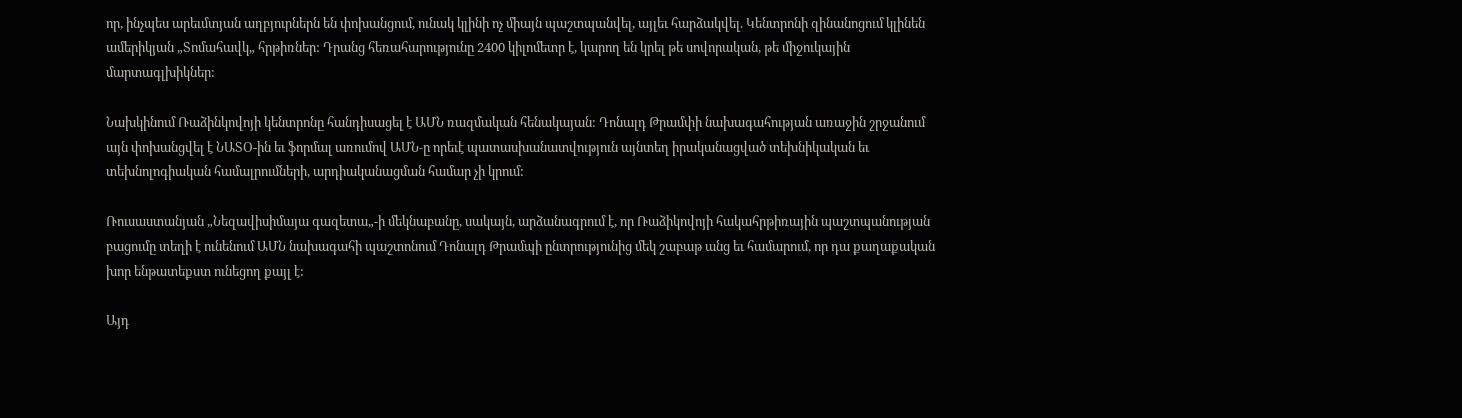որ, ինչպես արեւմտյան աղբյուրներն են փոխանցում, ունակ կլինի ոչ միայն պաշտպանվել, այլեւ հարձակվել. Կենտրոնի զինանոցում կլինեն ամերիկյան „Տոմահավկ„ հրթիռներ: Դրանց հեռահարությունը 2400 կիլոմետր է, կարող են կրել թե սովորական, թե միջուկային մարտագլխիկներ:

Նախկինում Ռաձինկովոյի կենտրոնը հանդիսացել է ԱՄՆ ռազմական հենակայան: Դոնալդ Թրամփի նախագահության առաջին շրջանում այն փոխանցվել է ՆԱՏՕ-ին եւ ֆորմալ առումով ԱՄՆ‑ը որեւէ պատասխանատվություն այնտեղ իրականացված տեխնիկական եւ տեխնոլոգիական համալրումների, արդիականացման համար չի կրում:

Ռուսաստանյան „Նեզավիսիմայա գազետա„-ի մեկնաբանը, սակայն, արձանագրում է, որ Ռաձիկովոյի հակահրթիռային պաշտպանության բացումը տեղի է ունենում ԱՄՆ նախագահի պաշտոնում Դոնալդ Թրամպի ընտրությունից մեկ շաբաթ անց եւ համարում, որ դա քաղաքական խոր ենթատեքստ ունեցող քայլ է:

Այդ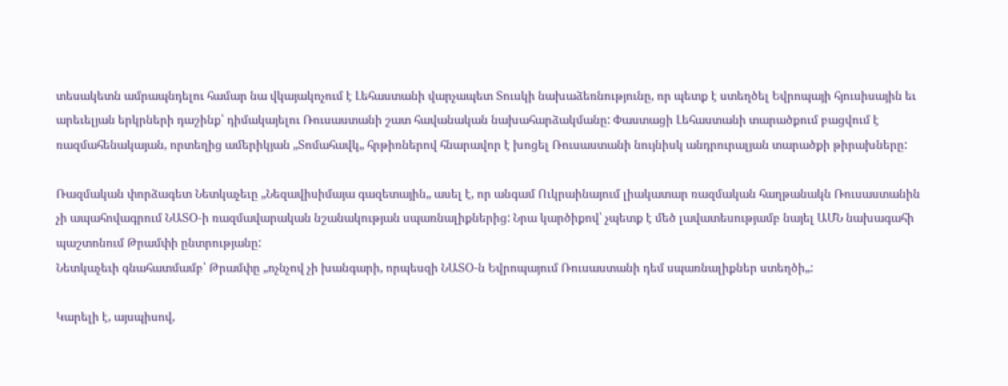տեսակետն ամրապնդելու համար նա վկայակոչում է Լեհաստանի վարչապետ Տուսկի նախաձեռնությունը, որ պետք է ստեղծել Եվրոպայի հյուսիսային եւ արեւելյան երկրների դաշինք՝ դիմակայելու Ռուսաստանի շատ հավանական նախահարձակմանը: Փաստացի Լեհաստանի տարածքում բացվում է ռազմահենակայան, որտեղից ամերիկյան „Տոմահավկ„ հրթիռներով հնարավոր է խոցել Ռուսաստանի նույնիսկ անդրուրալյան տարածքի թիրախները:

Ռազմական փորձագետ Նետկաչեւը „Նեզավիսիմայա գազետային„ ասել է, որ անգամ Ուկրաինայում լիակատար ռազմական հաղթանակն Ռուսաստանին չի ապահովագրում ՆԱՏՕ‑ի ռազմավարական նշանակության սպառնալիքներից: Նրա կարծիքով՝ չպետք է մեծ լավատեսությամբ նայել ԱՄՆ նախագահի պաշտոնում Թրամփի ընտրությանը:
Նետկաչեւի գնահատմամբ՝ Թրամփը „ոչնչով չի խանգարի, որպեսզի ՆԱՏՕ‑ն Եվրոպայում Ռուսաստանի դեմ սպառնալիքներ ստեղծի„:

Կարելի է, այսպիսով,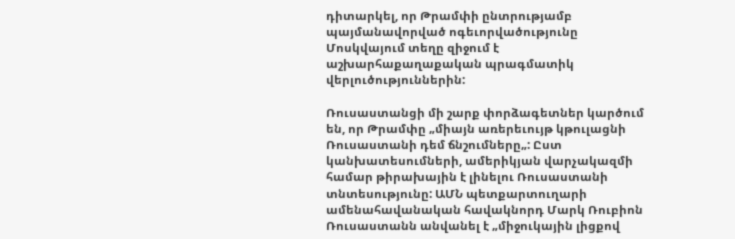դիտարկել, որ Թրամփի ընտրությամբ պայմանավորված ոգեւորվածությունը Մոսկվայում տեղը զիջում է աշխարհաքաղաքական պրագմատիկ վերլուծություններին:

Ռուսաստանցի մի շարք փորձագետներ կարծում են, որ Թրամփը „միայն առերեւույթ կթուլացնի Ռուսաստանի դեմ ճնշումները„: Ըստ կանխատեսումների, ամերիկյան վարչակազմի համար թիրախային է լինելու Ռուսաստանի տնտեսությունը: ԱՄՆ պետքարտուղարի ամենահավանական հավակնորդ Մարկ Ռուբիոն Ռուսաստանն անվանել է „միջուկային լիցքով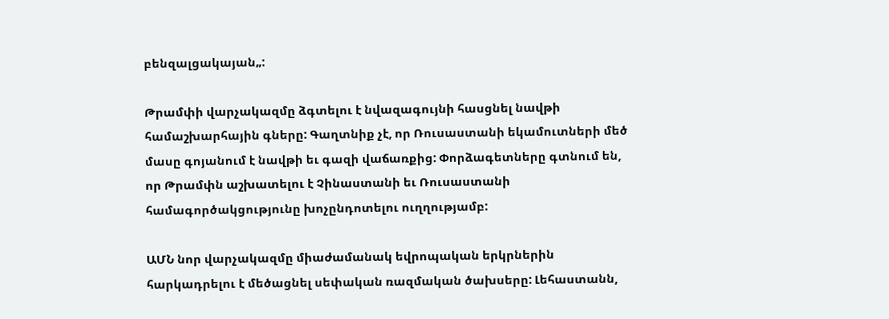բենզալցակայան„:

Թրամփի վարչակազմը ձգտելու է նվազագույնի հասցնել նավթի համաշխարհային գները: Գաղտնիք չէ, որ Ռուսաստանի եկամուտների մեծ մասը գոյանում է նավթի եւ գազի վաճառքից: Փորձագետները գտնում են, որ Թրամփն աշխատելու է Չինաստանի եւ Ռուսաստանի համագործակցությունը խոչընդոտելու ուղղությամբ:

ԱՄՆ նոր վարչակազմը միաժամանակ եվրոպական երկրներին հարկադրելու է մեծացնել սեփական ռազմական ծախսերը: Լեհաստանն,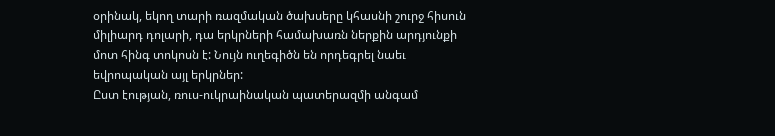օրինակ, եկող տարի ռազմական ծախսերը կհասնի շուրջ հիսուն միլիարդ դոլարի, դա երկրների համախառն ներքին արդյունքի մոտ հինգ տոկոսն է: Նույն ուղեգիծն են որդեգրել նաեւ եվրոպական այլ երկրներ:
Ըստ էության, ռուս-ուկրաինական պատերազմի անգամ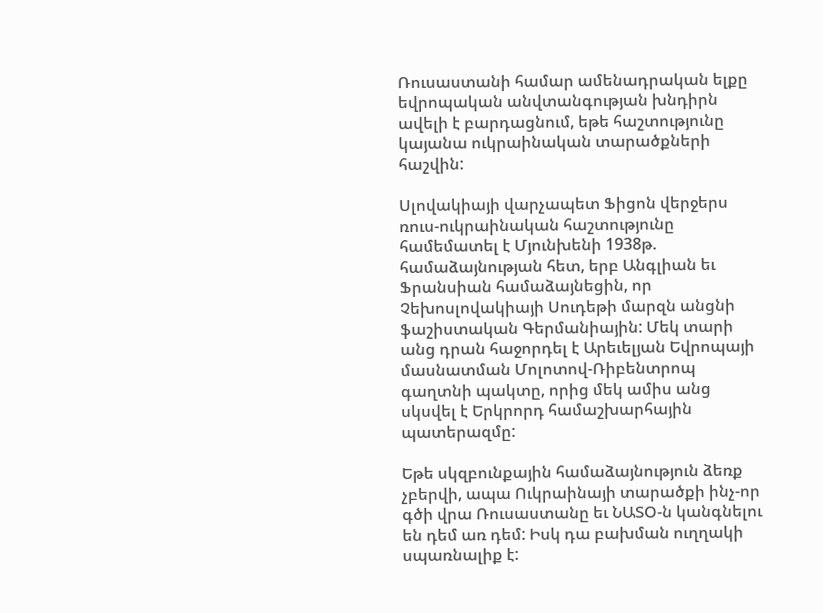Ռուսաստանի համար ամենադրական ելքը եվրոպական անվտանգության խնդիրն ավելի է բարդացնում, եթե հաշտությունը կայանա ուկրաինական տարածքների հաշվին:

Սլովակիայի վարչապետ Ֆիցոն վերջերս ռուս-ուկրաինական հաշտությունը համեմատել է Մյունխենի 1938թ. համաձայնության հետ, երբ Անգլիան եւ Ֆրանսիան համաձայնեցին, որ Չեխոսլովակիայի Սուդեթի մարզն անցնի ֆաշիստական Գերմանիային: Մեկ տարի անց դրան հաջորդել է Արեւելյան Եվրոպայի մասնատման Մոլոտով-Ռիբենտրոպ գաղտնի պակտը, որից մեկ ամիս անց սկսվել է Երկրորդ համաշխարհային պատերազմը:

Եթե սկզբունքային համաձայնություն ձեռք չբերվի, ապա Ուկրաինայի տարածքի ինչ-որ գծի վրա Ռուսաստանը եւ ՆԱՏՕ‑ն կանգնելու են դեմ առ դեմ: Իսկ դա բախման ուղղակի սպառնալիք է: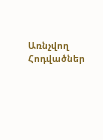Առնչվող Հոդվածներ